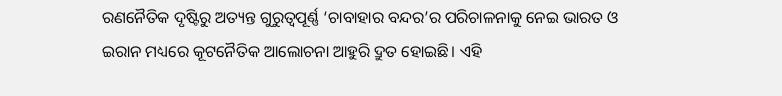ରଣନୈତିକ ଦୃଷ୍ଟିରୁ ଅତ୍ୟନ୍ତ ଗୁରୁତ୍ୱପୂର୍ଣ୍ଣ ‘ଚାବାହାର ବନ୍ଦର’ର ପରିଚାଳନାକୁ ନେଇ ଭାରତ ଓ ଇରାନ ମଧ୍ୟରେ କୂଟନୈତିକ ଆଲୋଚନା ଆହୁରି ଦ୍ରୁତ ହୋଇଛି। ଏହି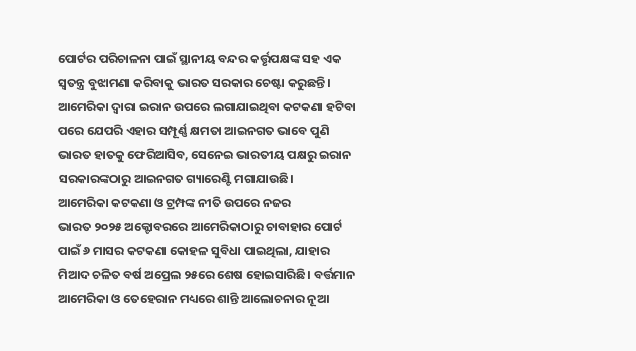ପୋର୍ଟର ପରିଚାଳନା ପାଇଁ ସ୍ଥାନୀୟ ବନ୍ଦର କର୍ତ୍ତୃପକ୍ଷଙ୍କ ସହ ଏକ ସ୍ୱତନ୍ତ୍ର ବୁଝାମଣା କରିବାକୁ ଭାରତ ସରକାର ଚେଷ୍ଟା କରୁଛନ୍ତି। ଆମେରିକା ଦ୍ୱାରା ଇରାନ ଉପରେ ଲଗାଯାଇଥିବା କଟକଣା ହଟିବା ପରେ ଯେପରି ଏହାର ସମ୍ପୂର୍ଣ୍ଣ କ୍ଷମତା ଆଇନଗତ ଭାବେ ପୁଣି ଭାରତ ହାତକୁ ଫେରିଆସିବ, ସେନେଇ ଭାରତୀୟ ପକ୍ଷରୁ ଇରାନ ସରକାରଙ୍କଠାରୁ ଆଇନଗତ ଗ୍ୟାରେଣ୍ଟି ମଗାଯାଉଛି।
ଆମେରିକା କଟକଣା ଓ ଟ୍ରମ୍ପଙ୍କ ନୀତି ଉପରେ ନଜର
ଭାରତ ୨୦୨୫ ଅକ୍ଟୋବରରେ ଆମେରିକାଠାରୁ ଚାବାହାର ପୋର୍ଟ ପାଇଁ ୬ ମାସର କଟକଣା କୋହଳ ସୁବିଧା ପାଇଥିଲା, ଯାହାର ମିଆଦ ଚଳିତ ବର୍ଷ ଅପ୍ରେଲ ୨୫ରେ ଶେଷ ହୋଇସାରିଛି। ବର୍ତ୍ତମାନ ଆମେରିକା ଓ ତେହେରାନ ମଧ୍ୟରେ ଶାନ୍ତି ଆଲୋଚନାର ନୂଆ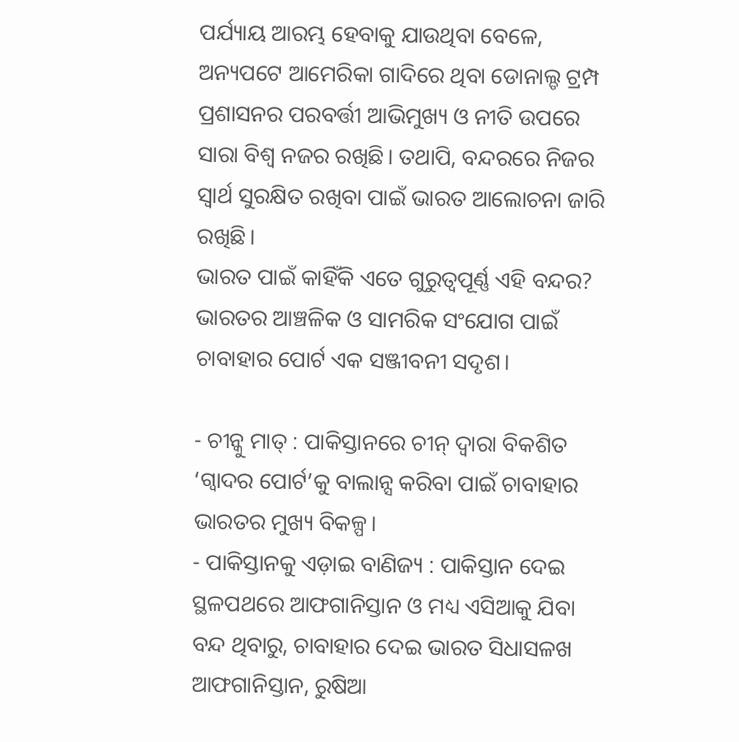ପର୍ଯ୍ୟାୟ ଆରମ୍ଭ ହେବାକୁ ଯାଉଥିବା ବେଳେ, ଅନ୍ୟପଟେ ଆମେରିକା ଗାଦିରେ ଥିବା ଡୋନାଲ୍ଡ ଟ୍ରମ୍ପ ପ୍ରଶାସନର ପରବର୍ତ୍ତୀ ଆଭିମୁଖ୍ୟ ଓ ନୀତି ଉପରେ ସାରା ବିଶ୍ୱ ନଜର ରଖିଛି। ତଥାପି, ବନ୍ଦରରେ ନିଜର ସ୍ୱାର୍ଥ ସୁରକ୍ଷିତ ରଖିବା ପାଇଁ ଭାରତ ଆଲୋଚନା ଜାରି ରଖିଛି।
ଭାରତ ପାଇଁ କାହିଁକି ଏତେ ଗୁରୁତ୍ୱପୂର୍ଣ୍ଣ ଏହି ବନ୍ଦର?
ଭାରତର ଆଞ୍ଚଳିକ ଓ ସାମରିକ ସଂଯୋଗ ପାଇଁ ଚାବାହାର ପୋର୍ଟ ଏକ ସଞ୍ଜୀବନୀ ସଦୃଶ।

- ଚୀନ୍କୁ ମାତ୍ : ପାକିସ୍ତାନରେ ଚୀନ୍ ଦ୍ୱାରା ବିକଶିତ ‘ଗ୍ୱାଦର ପୋର୍ଟ’କୁ ବାଲାନ୍ସ କରିବା ପାଇଁ ଚାବାହାର ଭାରତର ମୁଖ୍ୟ ବିକଳ୍ପ।
- ପାକିସ୍ତାନକୁ ଏଡ଼ାଇ ବାଣିଜ୍ୟ : ପାକିସ୍ତାନ ଦେଇ ସ୍ଥଳପଥରେ ଆଫଗାନିସ୍ତାନ ଓ ମଧ୍ୟ ଏସିଆକୁ ଯିବା ବନ୍ଦ ଥିବାରୁ, ଚାବାହାର ଦେଇ ଭାରତ ସିଧାସଳଖ ଆଫଗାନିସ୍ତାନ, ରୁଷିଆ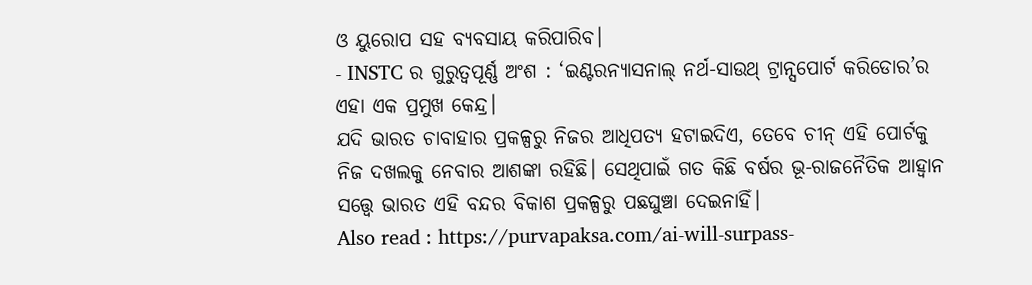ଓ ୟୁରୋପ ସହ ବ୍ୟବସାୟ କରିପାରିବ।
- INSTC ର ଗୁରୁତ୍ୱପୂର୍ଣ୍ଣ ଅଂଶ : ‘ଇଣ୍ଟରନ୍ୟାସନାଲ୍ ନର୍ଥ-ସାଉଥ୍ ଟ୍ରାନ୍ସପୋର୍ଟ କରିଡୋର’ର ଏହା ଏକ ପ୍ରମୁଖ କେନ୍ଦ୍ର।
ଯଦି ଭାରତ ଚାବାହାର ପ୍ରକଳ୍ପରୁ ନିଜର ଆଧିପତ୍ୟ ହଟାଇଦିଏ, ତେବେ ଚୀନ୍ ଏହି ପୋର୍ଟକୁ ନିଜ ଦଖଲକୁ ନେବାର ଆଶଙ୍କା ରହିଛି। ସେଥିପାଇଁ ଗତ କିଛି ବର୍ଷର ଭୂ-ରାଜନୈତିକ ଆହ୍ୱାନ ସତ୍ତ୍ୱେ ଭାରତ ଏହି ବନ୍ଦର ବିକାଶ ପ୍ରକଳ୍ପରୁ ପଛଘୁଞ୍ଚା ଦେଇନାହିଁ।
Also read : https://purvapaksa.com/ai-will-surpass-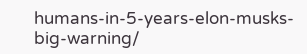humans-in-5-years-elon-musks-big-warning/